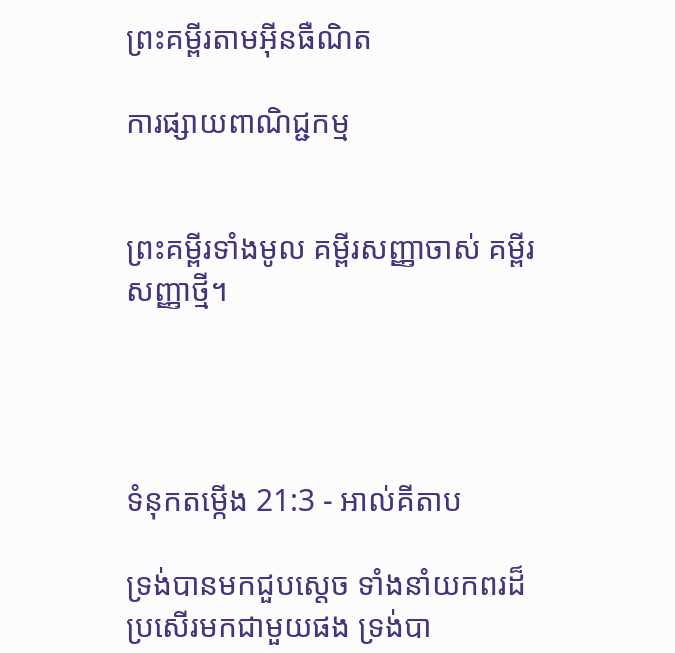ព្រះគម្ពីរតាមអ៊ីនធឺណិត

ការផ្សាយពាណិជ្ជកម្ម


ព្រះគម្ពីរទាំងមូល គម្ពីរសញ្ញាចាស់ គម្ពីរសញ្ញាថ្មី។




ទំនុកតម្កើង 21:3 - អាល់គីតាប

ទ្រង់បានមកជួបស្តេច ទាំងនាំយកពរដ៏ប្រសើរមកជាមួយផង ទ្រង់បា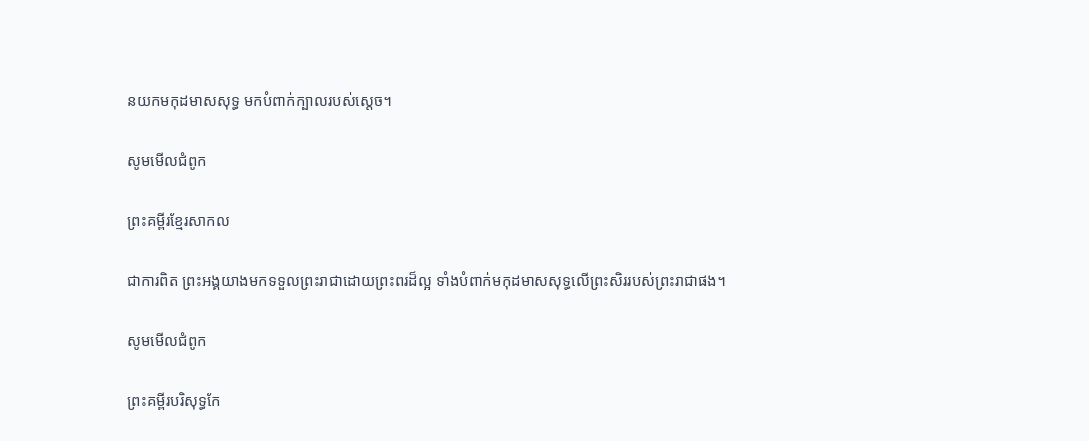នយកមកុដមាសសុទ្ធ មកបំពាក់ក្បាលរបស់ស្តេច។

សូមមើលជំពូក

ព្រះគម្ពីរខ្មែរសាកល

ជាការពិត ព្រះអង្គយាងមកទទួលព្រះរាជាដោយព្រះពរដ៏ល្អ ទាំងបំពាក់មកុដមាសសុទ្ធលើព្រះសិររបស់ព្រះរាជាផង។

សូមមើលជំពូក

ព្រះគម្ពីរបរិសុទ្ធកែ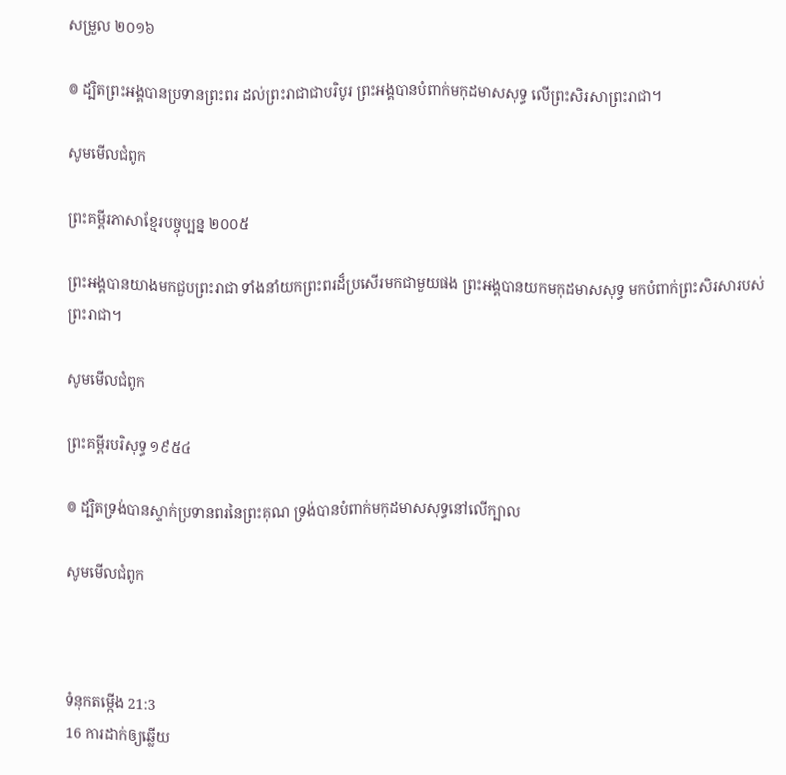សម្រួល ២០១៦

៙ ដ្បិតព្រះ‌អង្គបានប្រទានព្រះពរ ដល់ព្រះរាជាជាបរិបូរ ព្រះ‌អង្គបានបំពាក់មកុដមាសសុទ្ធ លើព្រះសិរសាព្រះរាជា។

សូមមើលជំពូក

ព្រះគម្ពីរភាសាខ្មែរបច្ចុប្បន្ន ២០០៥

ព្រះអង្គបានយាងមកជួបព្រះ‌រាជា ទាំងនាំយកព្រះ‌ពរដ៏ប្រសើរមកជាមួយផង ព្រះអង្គបានយកមកុដមាសសុទ្ធ មកបំពាក់ព្រះ‌សិរសារបស់ព្រះ‌រាជា។

សូមមើលជំពូក

ព្រះគម្ពីរបរិសុទ្ធ ១៩៥៤

៙ ដ្បិតទ្រង់បានស្ទាក់ប្រទានពរនៃព្រះ‌គុណ ទ្រង់បានបំពាក់មកុដមាសសុទ្ធនៅលើក្បាល

សូមមើលជំពូក



ទំនុកតម្កើង 21:3
16 ការដាក់ឲ្យឆ្លើយ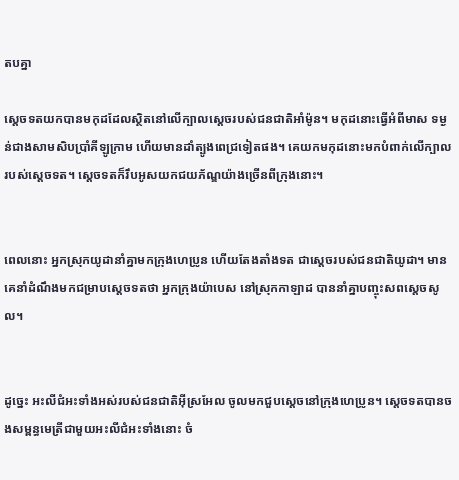តបគ្នា

ស្តេចទតយកបានមកុដដែលស្ថិតនៅលើក្បាលស្តេចរបស់ជន‌ជាតិអាំម៉ូន។ មកុដនោះធ្វើអំពីមាស ទម្ងន់ជាងសាម‌សិបប្រាំគីឡូក្រាម ហើយមានដាំត្បូងពេជ្រទៀតផង។ គេយកមកុដនោះមកបំពាក់លើក្បាលរបស់ស្តេចទត។ ស្តេចទតក៏រឹបអូសយកជយ‌ភ័ណ្ឌយ៉ាងច្រើនពីក្រុងនោះ។


ពេលនោះ អ្នកស្រុកយូដានាំគ្នាមកក្រុងហេ‌ប្រូន ហើយតែងតាំងទត ជាស្ដេចរបស់ជន‌ជាតិយូដា។ មានគេនាំដំណឹងមកជម្រាបស្តេចទតថា អ្នកក្រុងយ៉ាបេស នៅស្រុកកាឡាដ បាននាំគ្នាបញ្ចុះសពស្តេចសូល។


ដូច្នេះ អះលី‌ជំអះទាំងអស់របស់ជន‌ជាតិអ៊ីស្រ‌អែល ចូលមកជួបស្តេចនៅក្រុងហេ‌ប្រូន។ ស្តេចទតបានចងសម្ពន្ធ‌មេត្រីជាមួយអះលី‌ជំអះទាំងនោះ ចំ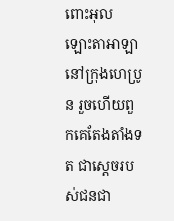ពោះអុលឡោះ‌តាអាឡានៅក្រុងហេ‌ប្រូន រួចហើយពួកគេតែងតាំងទត ជាស្តេចរបស់ជន‌ជា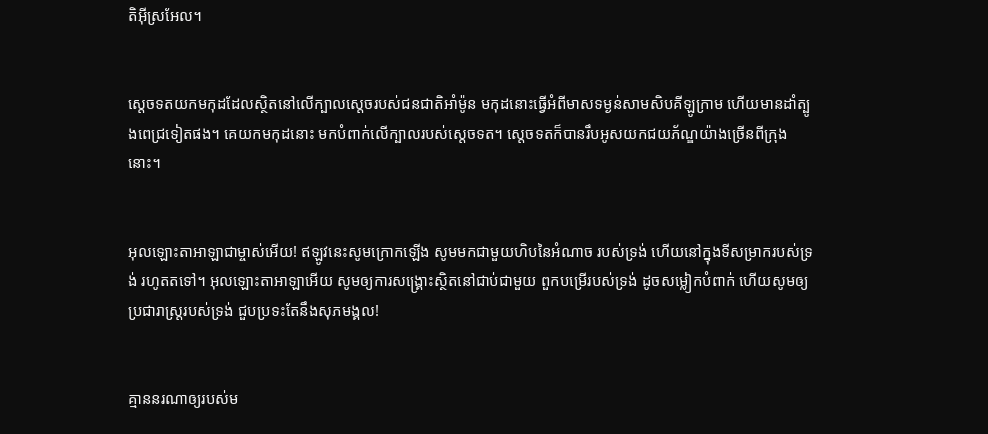តិអ៊ីស្រ‌អែល។


ស្តេចទតយកមកុដដែលស្ថិតនៅលើក្បាលស្តេចរបស់ជន‌ជាតិអាំម៉ូន មកុដនោះធ្វើអំពីមាសទម្ងន់សាម‌សិបគីឡូក្រាម ហើយមានដាំត្បូងពេជ្រទៀតផង។ គេយកមកុដនោះ មកបំពាក់លើក្បាលរបស់ស្តេចទត។ ស្តេចទតក៏បានរឹបអូសយកជយ‌ភ័ណ្ឌយ៉ាងច្រើនពីក្រុងនោះ។


អុលឡោះ‌តាអាឡាជាម្ចាស់អើយ! ឥឡូវនេះសូមក្រោកឡើង សូមមកជាមួយហិបនៃអំណាច របស់ទ្រង់ ហើយនៅក្នុងទីសម្រាករបស់ទ្រង់ រហូតតទៅ។ អុលឡោះ‌តាអាឡាអើយ សូមឲ្យការសង្គ្រោះស្ថិតនៅជាប់ជាមួយ ពួកបម្រើរបស់ទ្រង់ ដូចសម្លៀក‌បំពាក់ ហើយសូមឲ្យប្រជា‌រាស្ត្ររបស់ទ្រង់ ជួបប្រទះតែនឹងសុភ‌មង្គល!


គ្មាននរណាឲ្យរបស់ម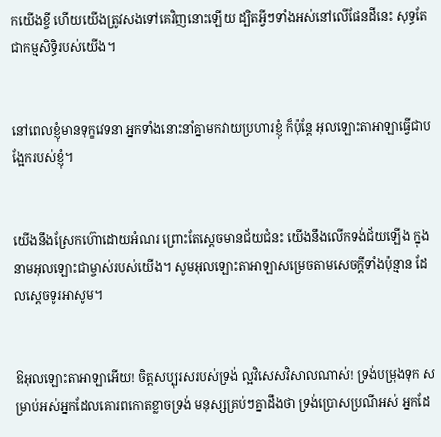កយើងខ្ចី ហើយយើងត្រូវសងទៅគេវិញនោះឡើយ ដ្បិតអ្វីៗទាំងអស់នៅលើផែនដីនេះ សុទ្ធតែជាកម្មសិទ្ធិរបស់យើង។


នៅពេលខ្ញុំមានទុក្ខវេទនា អ្នកទាំងនោះនាំគ្នាមកវាយប្រហារខ្ញុំ ក៏ប៉ុន្តែ អុលឡោះ‌តាអាឡាធ្វើជាបង្អែករបស់ខ្ញុំ។


យើងនឹងស្រែកហ៊ោដោយអំណរ ព្រោះតែស្ដេចមានជ័យ‌ជំនះ យើងនឹងលើកទង់ជ័យឡើង ក្នុងនាមអុលឡោះជាម្ចាស់របស់យើង។ សូមអុលឡោះ‌តាអាឡាសម្រេចតាមសេចក្ដីទាំងប៉ុន្មាន ដែលស្តេចទូរអាសូម។


ឱអុលឡោះ‌តាអាឡាអើយ! ចិត្តសប្បុរសរបស់ទ្រង់ ល្អវិសេស‌វិសាលណាស់! ទ្រង់បម្រុងទុក សម្រាប់អស់អ្នកដែលគោរពកោតខ្លាចទ្រង់ មនុស្សគ្រប់ៗគ្នាដឹងថា ទ្រង់ប្រោស‌ប្រណីអស់ អ្នកដែ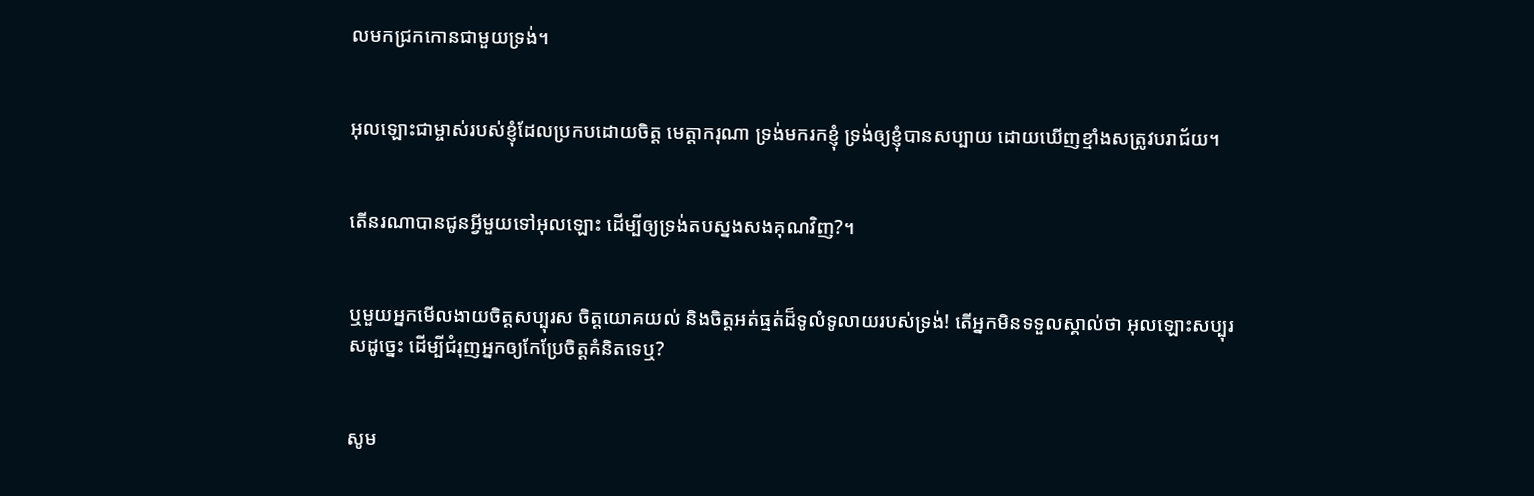លមកជ្រកកោនជាមួយទ្រង់។


អុលឡោះជាម្ចាស់របស់ខ្ញុំដែលប្រកបដោយចិត្ត មេត្តា‌ករុណា ទ្រង់មករកខ្ញុំ ទ្រង់ឲ្យខ្ញុំបានសប្បាយ ដោយឃើញខ្មាំងសត្រូវបរា‌ជ័យ។


តើនរណាបានជូនអ្វីមួយទៅអុលឡោះ ដើម្បីឲ្យទ្រង់តបស្នងសងគុណវិញ?។


ឬមួយអ្នកមើល‌ងាយចិត្តសប្បុរស ចិត្តយោគយល់ និងចិត្តអត់ធ្មត់ដ៏ទូលំ‌ទូលាយរបស់ទ្រង់! តើអ្នកមិនទទួលស្គាល់ថា អុលឡោះសប្បុរសដូច្នេះ ដើម្បីជំរុញអ្នកឲ្យកែប្រែចិត្ដគំនិតទេឬ?


សូម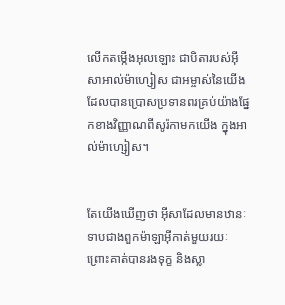លើកតម្កើងអុលឡោះ ជាបិតារបស់អ៊ីសា‌អាល់ម៉ា‌ហ្សៀស ជាអម្ចាស់នៃយើង ដែលបានប្រោសប្រទានពរគ្រប់យ៉ាងផ្នែកខាងវិញ្ញាណពីសូរ៉កាមកយើង ក្នុងអាល់ម៉ា‌ហ្សៀស។


តែយើងឃើញថា អ៊ីសាដែលមានឋានៈទាបជាងពួកម៉ាឡា‌អ៊ីកាត់មួយរយៈ ព្រោះគាត់បានរង‌ទុក្ខ និងស្លា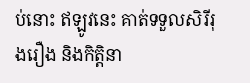ប់នោះ ឥឡូវនេះ គាត់ទទួលសិរី‌រុង‌រឿង និងកិត្ដិ‌នា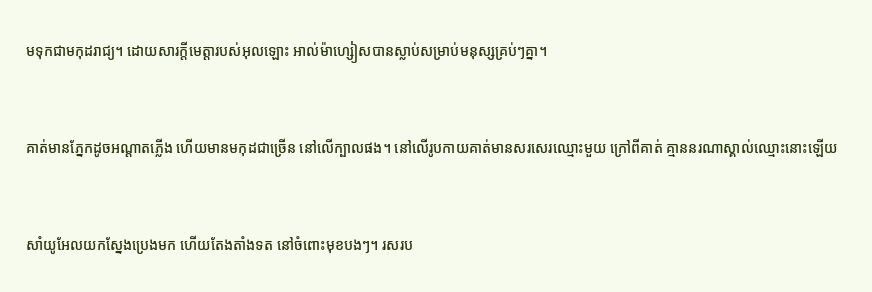មទុកជាមកុដរាជ្យ។ ដោយ‌សារក្តីមេត្តារបស់អុលឡោះ អាល់ម៉ា‌ហ្សៀសបានស្លាប់សម្រាប់មនុស្សគ្រប់ៗគ្នា។


គាត់មានភ្នែកដូចអណ្ដាតភ្លើង ហើយមានមកុដជាច្រើន នៅលើក្បាលផង។ នៅលើរូប‌កាយគាត់មានសរសេរឈ្មោះមួយ ក្រៅពីគាត់ គ្មាននរណាស្គាល់ឈ្មោះនោះឡើយ


សាំយូ‌អែលយកស្នែងប្រេងមក ហើយតែងតាំងទត នៅចំពោះមុខបងៗ។ រសរប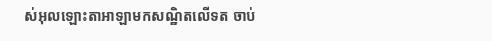ស់អុលឡោះ‌តាអាឡាមកសណ្ឋិតលើទត ចាប់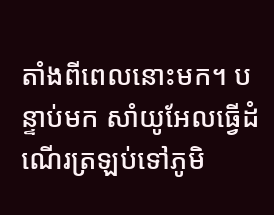តាំងពីពេលនោះមក។ បន្ទាប់មក សាំយូ‌អែលធ្វើដំណើរត្រឡប់ទៅភូមិ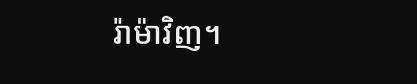រ៉ាម៉ាវិញ។